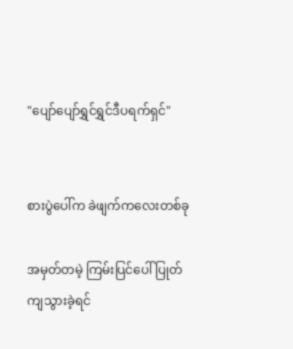"ပျော်ပျော်ရွှင်ရွှင်ဒီပရက်ရှင်"


စားပွဲပေါ်က ခဲဖျက်ကလေးတစ်ခု

အမှတ်တမဲ့ ကြမ်းပြင်ပေါ် ပြုတ်ကျသွားခဲ့ရင်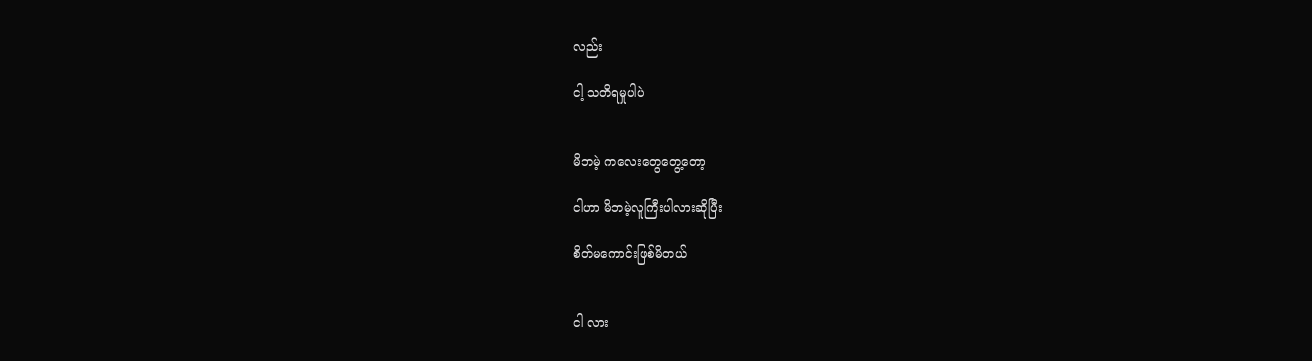လည်း

ငါ့ သတိရမှုပါပဲ


မိဘမဲ့ ကလေးတွေတွေ့တော့

ငါဟာ မိဘမဲ့လူကြီးပါလားဆိုပြီး

စိတ်မကောင်းဖြစ်မိတယ်


ငါ လား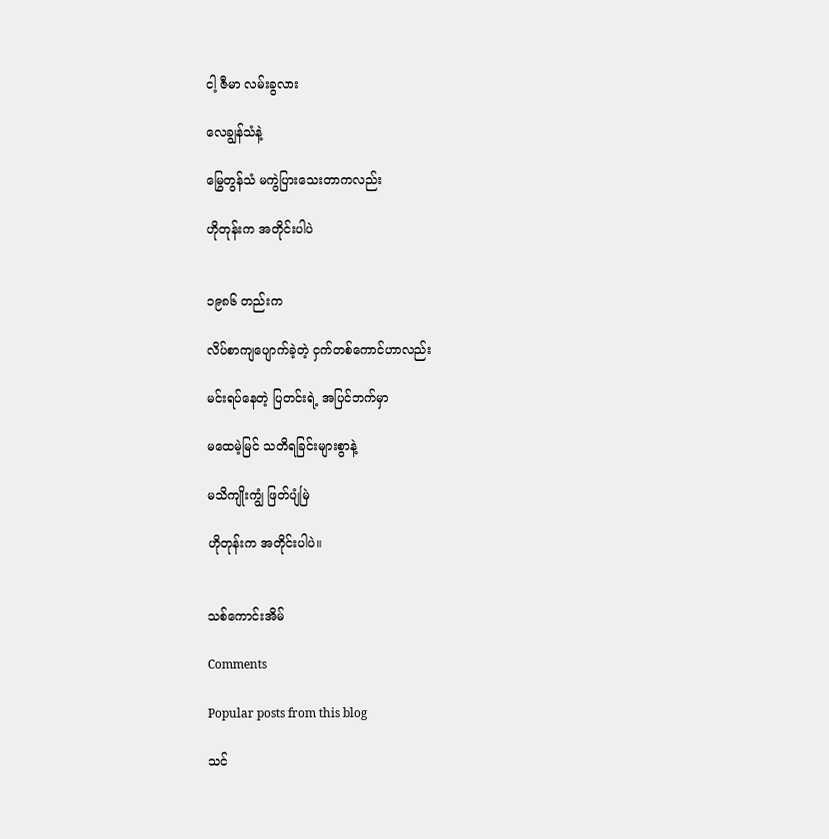ငါ့ ဇီမာ လမ်းခွလား

လေချွန်သံနဲ့

မြွေတွန်သံ မကွဲပြားသေးတာကလည်း

ဟိုတုန်းက အတိုင်းပါပဲ


၁၉၈၆ တည်းက

လိပ်စာကျပျောက်ခဲ့တဲ့ ငှက်တစ်ကောင်ဟာလည်း

မင်းရပ်နေတဲ့ ပြတင်းရဲ့ အပြင်ဘက်မှာ

မထေမဲ့မြင် သတိရခြင်းများစွာနဲ့

မသိကျိုးကျွံ ဖြတ်ပျံမြဲ

ဟိုတုန်းက အတိုင်းပါပဲ။


သစ်ကောင်းအိမ်

Comments

Popular posts from this blog

သင်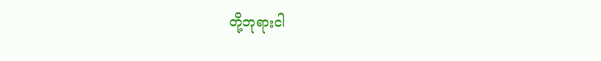တို့ဘုရားငါ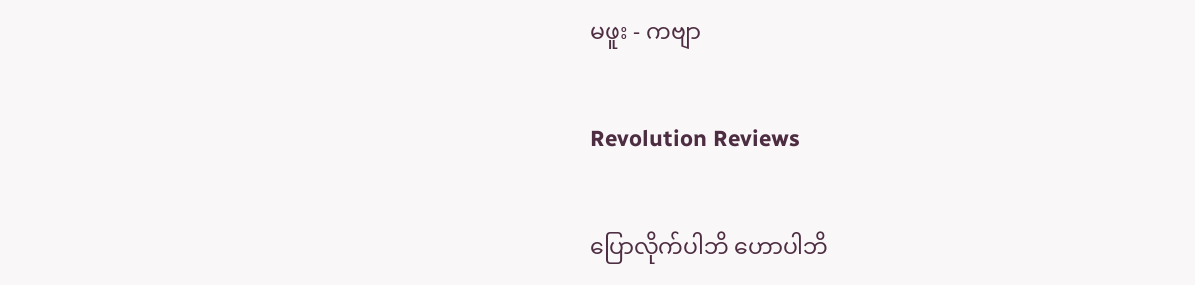မဖူး - ကဗျာ

Revolution Reviews

ပြောလိုက်ပါဘိ ဟောပါဘိ